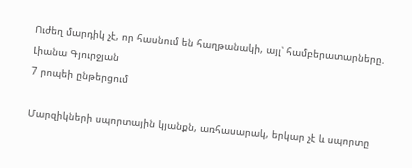Ուժեղ մարդիկ չէ, որ հասնում են հաղթանակի, այլ՝ համբերատարները. Լիանա Գյուրջյան
7 րոպեի ընթերցում

Մարզիկների սպորտային կյանքն, առհասարակ, երկար չէ և սպորտը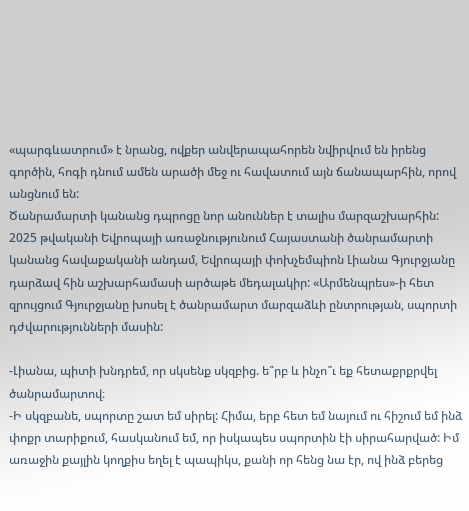«պարգևատրում» է նրանց, ովքեր անվերապահորեն նվիրվում են իրենց գործին, հոգի դնում ամեն արածի մեջ ու հավատում այն ճանապարհին, որով անցնում են:
Ծանրամարտի կանանց դպրոցը նոր անուններ է տալիս մարզաշխարհին: 2025 թվականի Եվրոպայի առաջնությունում Հայաստանի ծանրամարտի կանանց հավաքականի անդամ, Եվրոպայի փոխչեմպիոն Լիանա Գյուրջյանը դարձավ հին աշխարհամասի արծաթե մեդալակիր: «Արմենպրես»-ի հետ զրույցում Գյուրջյանը խոսել է ծանրամարտ մարզաձևի ընտրության, սպորտի դժվարությունների մասին:

-Լիանա, պիտի խնդրեմ, որ սկսենք սկզբից. ե՞րբ և ինչո՞ւ եք հետաքրքրվել ծանրամարտով։
-Ի սկզբանե, սպորտը շատ եմ սիրել: Հիմա, երբ հետ եմ նայում ու հիշում եմ ինձ փոքր տարիքում, հասկանում եմ, որ իսկապես սպորտին էի սիրահարված: Իմ առաջին քայլին կողքիս եղել է պապիկս, քանի որ հենց նա էր, ով ինձ բերեց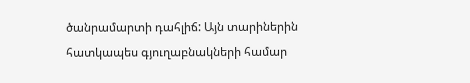ծանրամարտի դահլիճ: Այն տարիներին հատկապես գյուղաբնակների համար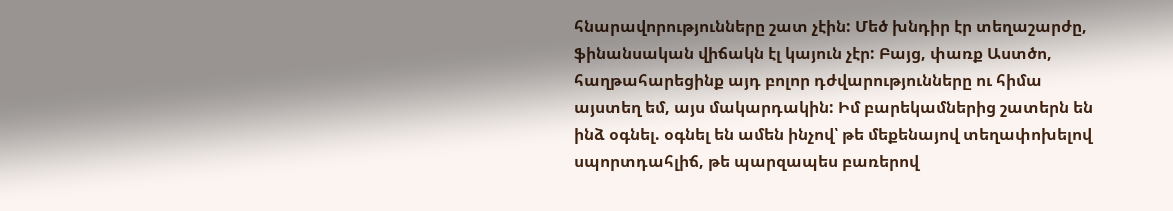հնարավորությունները շատ չէին: Մեծ խնդիր էր տեղաշարժը, ֆինանսական վիճակն էլ կայուն չէր: Բայց, փառք Աստծո, հաղթահարեցինք այդ բոլոր դժվարությունները ու հիմա այստեղ եմ, այս մակարդակին: Իմ բարեկամներից շատերն են ինձ օգնել. օգնել են ամեն ինչով՝ թե մեքենայով տեղափոխելով սպորտդահլիճ, թե պարզապես բառերով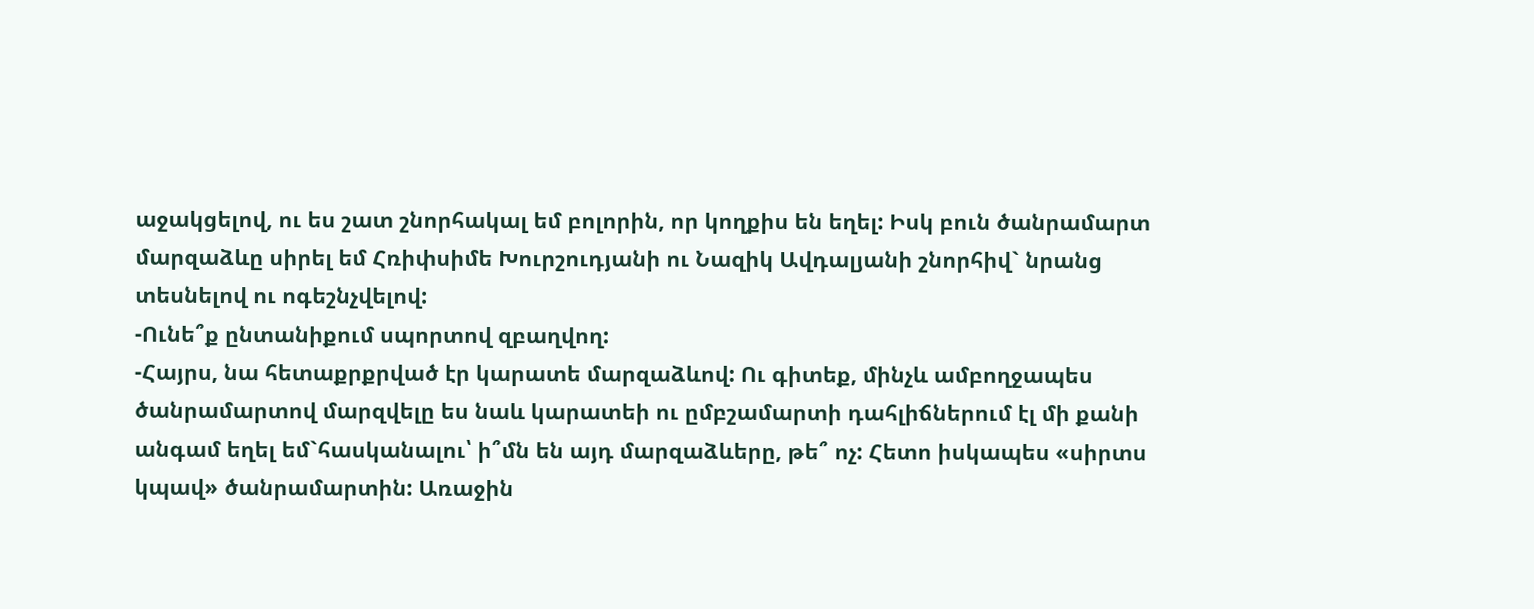աջակցելով, ու ես շատ շնորհակալ եմ բոլորին, որ կողքիս են եղել: Իսկ բուն ծանրամարտ մարզաձևը սիրել եմ Հռիփսիմե Խուրշուդյանի ու Նազիկ Ավդալյանի շնորհիվ` նրանց տեսնելով ու ոգեշնչվելով:
-Ունե՞ք ընտանիքում սպորտով զբաղվող:
-Հայրս, նա հետաքրքրված էր կարատե մարզաձևով: Ու գիտեք, մինչև ամբողջապես ծանրամարտով մարզվելը ես նաև կարատեի ու ըմբշամարտի դահլիճներում էլ մի քանի անգամ եղել եմ`հասկանալու՝ ի՞մն են այդ մարզաձևերը, թե՞ ոչ: Հետո իսկապես «սիրտս կպավ» ծանրամարտին: Առաջին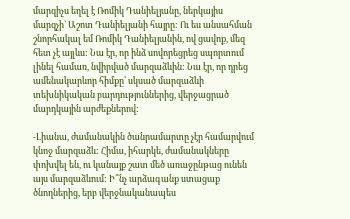մարզիչս եղել է Ռոմիկ Դանիելյանը, ներկայիս մարզչի` Աշոտ Դանիելյանի հայրը: Ու ես անսահման շնորհակալ եմ Ռոմիկ Դանիելյանին, ով ցավոք, մեզ հետ չէ այլևս: Նա էր, որ ինձ սովորեցրեց սպորտում լինել համառ, նվիրված մարզաձևին: Նա էր, որ դրեց ամենակարևոր հիմքը՝ սկսած մարզաձևի տեխնիկական բարդություններից, վերջացրած մարդկային արժեքներով:

-Լիանա, ժամանակին ծանրամարտը չէր համարվում կնոջ մարզաձև: Հիմա, իհարկե, ժամանակները փոխվել են, ու կանայք շատ մեծ առաջընթաց ունեն այս մարզաձևում: Ի՞նչ արձագանք ստացաք ծնողներից, երբ վերջնականապես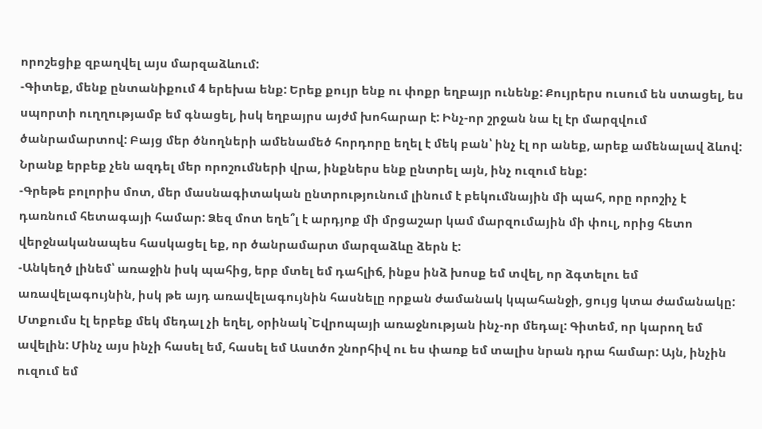որոշեցիք զբաղվել այս մարզաձևում:
-Գիտեք, մենք ընտանիքում 4 երեխա ենք: Երեք քույր ենք ու փոքր եղբայր ունենք: Քույրերս ուսում են ստացել, ես սպորտի ուղղությամբ եմ գնացել, իսկ եղբայրս այժմ խոհարար է: Ինչ-որ շրջան նա էլ էր մարզվում ծանրամարտով: Բայց մեր ծնողների ամենամեծ հորդորը եղել է մեկ բան՝ ինչ էլ որ անեք, արեք ամենալավ ձևով: Նրանք երբեք չեն ազդել մեր որոշումների վրա, ինքներս ենք ընտրել այն, ինչ ուզում ենք:
-Գրեթե բոլորիս մոտ, մեր մասնագիտական ընտրությունում լինում է բեկումնային մի պահ, որը որոշիչ է դառնում հետագայի համար: Ձեզ մոտ եղե՞լ է արդյոք մի մրցաշար կամ մարզումային մի փուլ, որից հետո վերջնականապես հասկացել եք, որ ծանրամարտ մարզաձևը ձերն է:
-Անկեղծ լինեմ՝ առաջին իսկ պահից, երբ մտել եմ դահլիճ, ինքս ինձ խոսք եմ տվել, որ ձգտելու եմ առավելագույնին, իսկ թե այդ առավելագույնին հասնելը որքան ժամանակ կպահանջի, ցույց կտա ժամանակը: Մտքումս էլ երբեք մեկ մեդալ չի եղել, օրինակ`Եվրոպայի առաջնության ինչ-որ մեդալ: Գիտեմ, որ կարող եմ ավելին: Մինչ այս ինչի հասել եմ, հասել եմ Աստծո շնորհիվ ու ես փառք եմ տալիս նրան դրա համար: Այն, ինչին ուզում եմ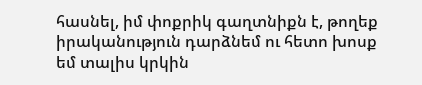հասնել, իմ փոքրիկ գաղտնիքն է, թողեք իրականություն դարձնեմ ու հետո խոսք եմ տալիս կրկին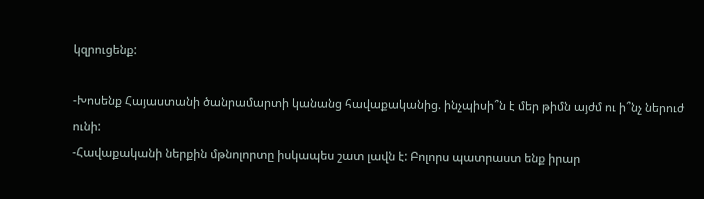կզրուցենք:

-Խոսենք Հայաստանի ծանրամարտի կանանց հավաքականից. ինչպիսի՞ն է մեր թիմն այժմ ու ի՞նչ ներուժ ունի:
-Հավաքականի ներքին մթնոլորտը իսկապես շատ լավն է: Բոլորս պատրաստ ենք իրար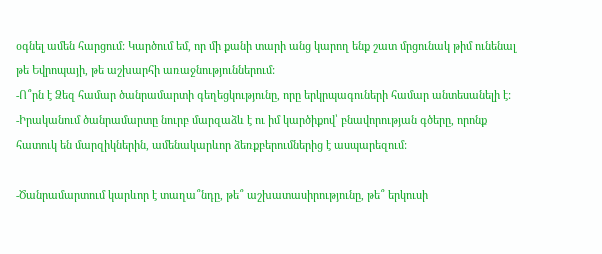օգնել ամեն հարցում: Կարծում եմ, որ մի քանի տարի անց կարող ենք շատ մրցունակ թիմ ունենալ թե Եվրոպայի, թե աշխարհի առաջնություններում:
-Ո՞րն է Ձեզ համար ծանրամարտի գեղեցկությունը, որը երկրպագուների համար անտեսանելի է:
-Իրականում ծանրամարտը նուրբ մարզաձև է ու իմ կարծիքով՝ բնավորության գծերը, որոնք հատուկ են մարզիկներին, ամենակարևոր ձեռքբերումներից է ասպարեզում:

-Ծանրամարտում կարևոր է տաղա՞նդը, թե՞ աշխատասիրությունը, թե՞ երկուսի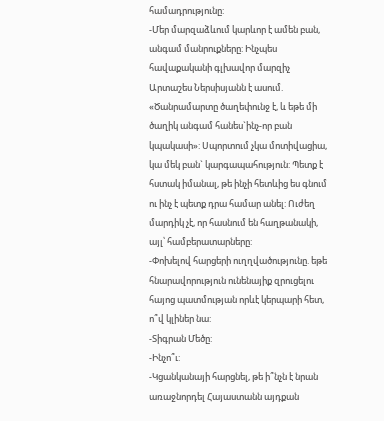համադրությունը:
-Մեր մարզաձևում կարևոր է ամեն բան, անգամ մանրուքները: Ինչպես հավաքականի գլխավոր մարզիչ Արտաշես Ներսիսյանն է ասում. «Ծանրամարտը ծաղեփունջ է, և եթե մի ծաղիկ անգամ հանես`ինչ-որ բան կպակասի»: Սպորտում չկա մոտիվացիա, կա մեկ բան` կարգապահություն: Պետք է հստակ իմանալ, թե ինչի հետևից ես գնում ու ինչ է պետք դրա համար անել: Ուժեղ մարդիկ չէ, որ հասնում են հաղթանակի, այլ՝ համբերատարները:
-Փոխելով հարցերի ուղղվածությունը. եթե հնարավորություն ունենայիք զրուցելու հայոց պատմության որևէ կերպարի հետ, ո՞վ կլիներ նա:
-Տիգրան Մեծը:
-Ինչո՞ւ:
-Կցանկանայի հարցնել, թե ի՞նչն է նրան առաջնորդել Հայաստանն այդքան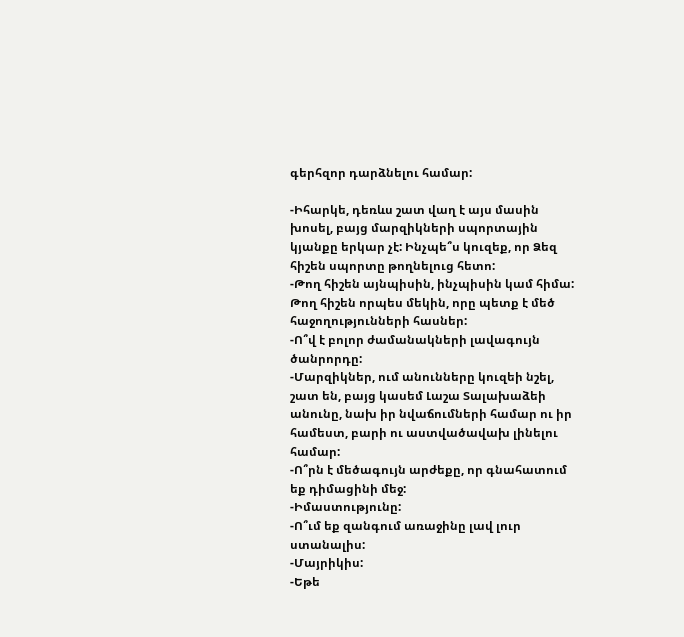գերհզոր դարձնելու համար:

-Իհարկե, դեռևս շատ վաղ է այս մասին խոսել, բայց մարզիկների սպորտային կյանքը երկար չէ: Ինչպե՞ս կուզեք, որ Ձեզ հիշեն սպորտը թողնելուց հետո:
-Թող հիշեն այնպիսին, ինչպիսին կամ հիմա: Թող հիշեն որպես մեկին, որը պետք է մեծ հաջողությունների հասներ:
-Ո՞վ է բոլոր ժամանակների լավագույն ծանրորդը:
-Մարզիկներ, ում անունները կուզեի նշել, շատ են, բայց կասեմ Լաշա Տալախաձեի անունը, նախ իր նվաճումների համար ու իր համեստ, բարի ու աստվածավախ լինելու համար:
-Ո՞րն է մեծագույն արժեքը, որ գնահատում եք դիմացինի մեջ:
-Իմաստությունը:
-Ո՞ւմ եք զանգում առաջինը լավ լուր ստանալիս:
-Մայրիկիս:
-Եթե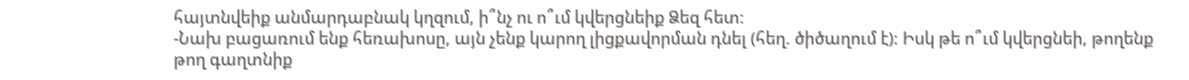հայտնվեիք անմարդաբնակ կղզում, ի՞նչ ու ո՞ւմ կվերցնեիք Ձեզ հետ:
-Նախ բացառում ենք հեռախոսը, այն չենք կարող լիցքավորման դնել (հեղ. ծիծաղում է): Իսկ թե ո՞ւմ կվերցնեի, թողենք թող գաղտնիք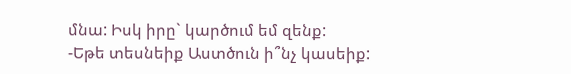մնա: Իսկ իրը` կարծում եմ զենք:
-Եթե տեսնեիք Աստծուն ի՞նչ կասեիք: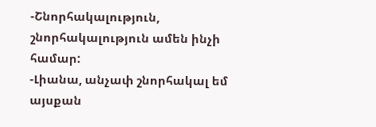-Շնորհակալություն, շնորհակալություն ամեն ինչի համար:
-Լիանա, անչափ շնորհակալ եմ այսքան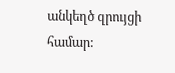անկեղծ զրույցի համար: